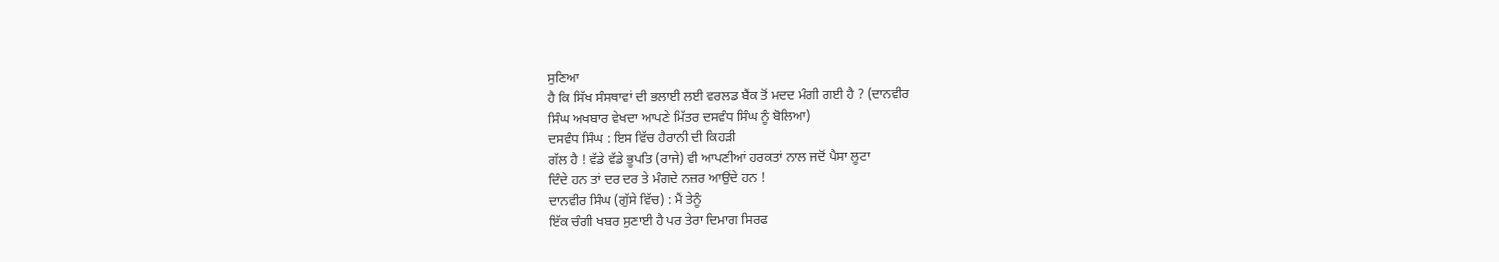ਸੁਣਿਆ
ਹੈ ਕਿ ਸਿੱਖ ਸੰਸਥਾਵਾਂ ਦੀ ਭਲਾਈ ਲਈ ਵਰਲਡ ਬੈਂਕ ਤੋਂ ਮਦਦ ਮੰਗੀ ਗਈ ਹੈ ? (ਦਾਨਵੀਰ
ਸਿੰਘ ਅਖਬਾਰ ਵੇਖਦਾ ਆਪਣੇ ਮਿੱਤਰ ਦਸਵੰਧ ਸਿੰਘ ਨੂੰ ਬੋਲਿਆ)
ਦਸਵੰਧ ਸਿੰਘ : ਇਸ ਵਿੱਚ ਹੈਰਾਨੀ ਦੀ ਕਿਹੜੀ
ਗੱਲ ਹੈ ! ਵੱਡੇ ਵੱਡੇ ਭੂਪਤਿ (ਰਾਜੇ) ਵੀ ਆਪਣੀਆਂ ਹਰਕਤਾਂ ਨਾਲ ਜਦੋਂ ਪੈਸਾ ਲੂਟਾ
ਦਿੰਦੇ ਹਨ ਤਾਂ ਦਰ ਦਰ ਤੇ ਮੰਗਦੇ ਨਜ਼ਰ ਆਉਂਦੇ ਹਨ !
ਦਾਨਵੀਰ ਸਿੰਘ (ਗੁੱਸੇ ਵਿੱਚ) : ਮੈਂ ਤੇਨੂੰ
ਇੱਕ ਚੰਗੀ ਖਬਰ ਸੁਣਾਈ ਹੈ ਪਰ ਤੇਰਾ ਦਿਮਾਗ ਸਿਰਫ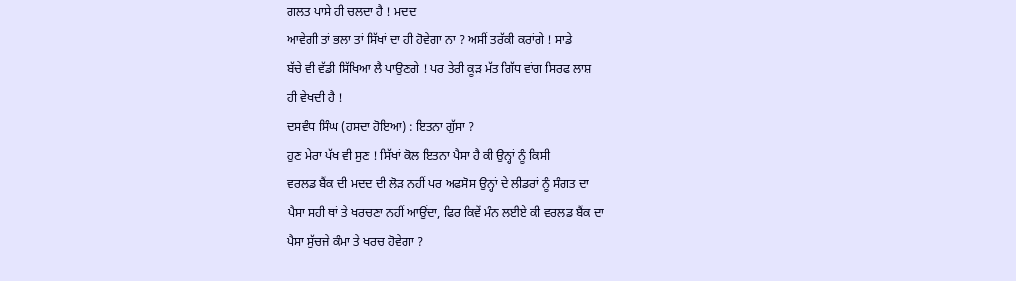ਗਲਤ ਪਾਸੇ ਹੀ ਚਲਦਾ ਹੈ ! ਮਦਦ
ਆਵੇਗੀ ਤਾਂ ਭਲਾ ਤਾਂ ਸਿੱਖਾਂ ਦਾ ਹੀ ਹੋਵੇਗਾ ਨਾ ? ਅਸੀਂ ਤਰੱਕੀ ਕਰਾਂਗੇ ! ਸਾਡੇ
ਬੱਚੇ ਵੀ ਵੱਡੀ ਸਿੱਖਿਆ ਲੈ ਪਾਉਣਗੇ ! ਪਰ ਤੇਰੀ ਕੂੜ ਮੱਤ ਗਿੱਧ ਵਾਂਗ ਸਿਰਫ ਲਾਸ਼
ਹੀ ਵੇਖਦੀ ਹੈ !
ਦਸਵੰਧ ਸਿੰਘ (ਹਸਦਾ ਹੋਇਆ) : ਇਤਨਾ ਗੁੱਸਾ ?
ਹੁਣ ਮੇਰਾ ਪੱਖ ਵੀ ਸੁਣ ! ਸਿੱਖਾਂ ਕੋਲ ਇਤਨਾ ਪੈਸਾ ਹੈ ਕੀ ਉਨ੍ਹਾਂ ਨੂੰ ਕਿਸੀ
ਵਰਲਡ ਬੈਂਕ ਦੀ ਮਦਦ ਦੀ ਲੋੜ ਨਹੀਂ ਪਰ ਅਫਸੋਸ ਉਨ੍ਹਾਂ ਦੇ ਲੀਡਰਾਂ ਨੂੰ ਸੰਗਤ ਦਾ
ਪੈਸਾ ਸਹੀ ਥਾਂ ਤੇ ਖਰਚਣਾ ਨਹੀਂ ਆਉਂਦਾ, ਫਿਰ ਕਿਵੇਂ ਮੰਨ ਲਈਏ ਕੀ ਵਰਲਡ ਬੈਂਕ ਦਾ
ਪੈਸਾ ਸੁੱਚਜੇ ਕੰਮਾ ਤੇ ਖਰਚ ਹੋਵੇਗਾ ?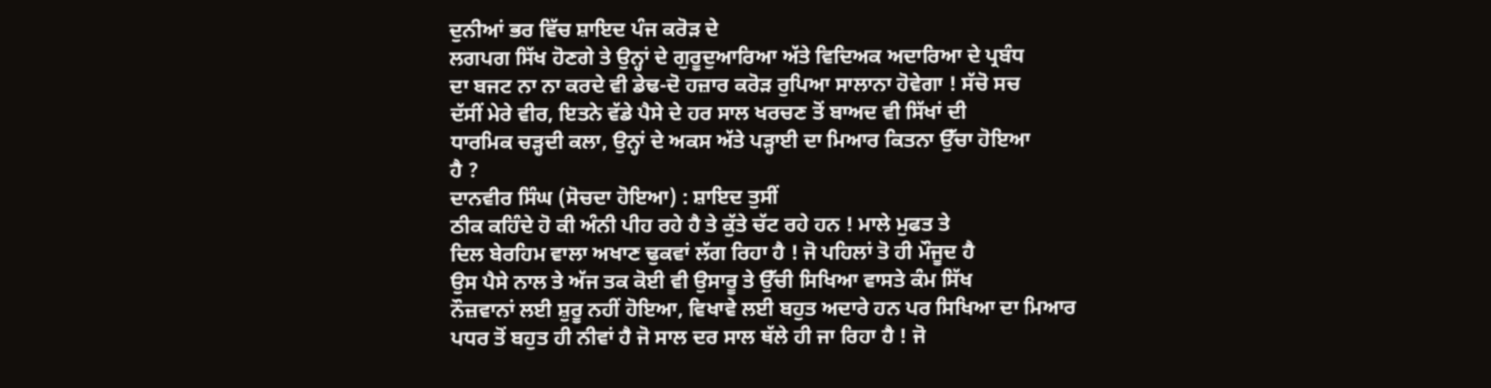ਦੁਨੀਆਂ ਭਰ ਵਿੱਚ ਸ਼ਾਇਦ ਪੰਜ ਕਰੋੜ ਦੇ
ਲਗਪਗ ਸਿੱਖ ਹੋਣਗੇ ਤੇ ਉਨ੍ਹਾਂ ਦੇ ਗੁਰੂਦੁਆਰਿਆ ਅੱਤੇ ਵਿਦਿਅਕ ਅਦਾਰਿਆ ਦੇ ਪ੍ਰਬੰਧ
ਦਾ ਬਜਟ ਨਾ ਨਾ ਕਰਦੇ ਵੀ ਡੇਢ-ਦੋ ਹਜ਼ਾਰ ਕਰੋੜ ਰੁਪਿਆ ਸਾਲਾਨਾ ਹੋਵੇਗਾ ! ਸੱਚੋ ਸਚ
ਦੱਸੀਂ ਮੇਰੇ ਵੀਰ, ਇਤਨੇ ਵੱਡੇ ਪੈਸੇ ਦੇ ਹਰ ਸਾਲ ਖਰਚਣ ਤੋਂ ਬਾਅਦ ਵੀ ਸਿੱਖਾਂ ਦੀ
ਧਾਰਮਿਕ ਚੜ੍ਹਦੀ ਕਲਾ, ਉਨ੍ਹਾਂ ਦੇ ਅਕਸ ਅੱਤੇ ਪੜ੍ਹਾਈ ਦਾ ਮਿਆਰ ਕਿਤਨਾ ਉੱਚਾ ਹੋਇਆ
ਹੈ ?
ਦਾਨਵੀਰ ਸਿੰਘ (ਸੋਚਦਾ ਹੋਇਆ) : ਸ਼ਾਇਦ ਤੁਸੀਂ
ਠੀਕ ਕਹਿੰਦੇ ਹੋ ਕੀ ਅੰਨੀ ਪੀਹ ਰਹੇ ਹੈ ਤੇ ਕੁੱਤੇ ਚੱਟ ਰਹੇ ਹਨ ! ਮਾਲੇ ਮੁਫਤ ਤੇ
ਦਿਲ ਬੇਰਹਿਮ ਵਾਲਾ ਅਖਾਣ ਢੁਕਵਾਂ ਲੱਗ ਰਿਹਾ ਹੈ ! ਜੋ ਪਹਿਲਾਂ ਤੋ ਹੀ ਮੌਜੂਦ ਹੈ
ਉਸ ਪੈਸੇ ਨਾਲ ਤੇ ਅੱਜ ਤਕ ਕੋਈ ਵੀ ਉਸਾਰੂ ਤੇ ਉੱਚੀ ਸਿਖਿਆ ਵਾਸਤੇ ਕੰਮ ਸਿੱਖ
ਨੌਜ਼ਵਾਨਾਂ ਲਈ ਸ਼ੁਰੂ ਨਹੀਂ ਹੋਇਆ, ਵਿਖਾਵੇ ਲਈ ਬਹੁਤ ਅਦਾਰੇ ਹਨ ਪਰ ਸਿਖਿਆ ਦਾ ਮਿਆਰ
ਪਧਰ ਤੋਂ ਬਹੁਤ ਹੀ ਨੀਵਾਂ ਹੈ ਜੋ ਸਾਲ ਦਰ ਸਾਲ ਥੱਲੇ ਹੀ ਜਾ ਰਿਹਾ ਹੈ ! ਜੋ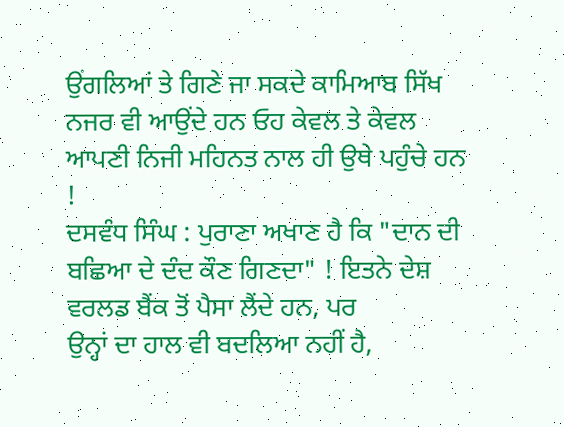ਉਂਗਲਿਆਂ ਤੇ ਗਿਣੇ ਜਾ ਸਕਦੇ ਕਾਮਿਆਬ ਸਿੱਖ ਨਜਰ ਵੀ ਆਉਂਦੇ ਹਨ ਓਹ ਕੇਵਲ ਤੇ ਕੇਵਲ
ਆਪਣੀ ਨਿਜੀ ਮਹਿਨਤ ਨਾਲ ਹੀ ਉਥੇ ਪਹੁੰਚੇ ਹਨ !
ਦਸਵੰਧ ਸਿੰਘ : ਪੁਰਾਣਾ ਅਖਾਣ ਹੈ ਕਿ "ਦਾਨ ਦੀ
ਬਛਿਆ ਦੇ ਦੰਦ ਕੌਣ ਗਿਣਦਾ" ! ਇਤਨੇ ਦੇਸ਼ ਵਰਲਡ ਬੈਂਕ ਤੋਂ ਪੈਸਾ ਲੈਂਦੇ ਹਨ, ਪਰ
ਉਨ੍ਹਾਂ ਦਾ ਹਾਲ ਵੀ ਬਦਲਿਆ ਨਹੀਂ ਹੈ,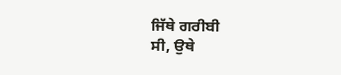ਜਿੱਥੇ ਗਰੀਬੀ
ਸੀ, ਉਥੇ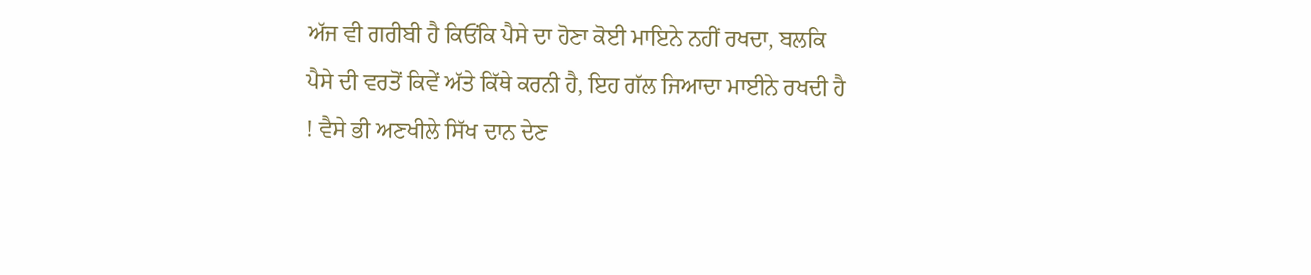ਅੱਜ ਵੀ ਗਰੀਬੀ ਹੈ ਕਿਓਂਕਿ ਪੈਸੇ ਦਾ ਹੋਣਾ ਕੋਈ ਮਾਇਨੇ ਨਹੀਂ ਰਖਦਾ, ਬਲਕਿ
ਪੈਸੇ ਦੀ ਵਰਤੋਂ ਕਿਵੇਂ ਅੱਤੇ ਕਿੱਥੇ ਕਰਨੀ ਹੈ, ਇਹ ਗੱਲ ਜਿਆਦਾ ਮਾਈਨੇ ਰਖਦੀ ਹੈ
! ਵੈਸੇ ਭੀ ਅਣਖੀਲੇ ਸਿੱਖ ਦਾਨ ਦੇਣ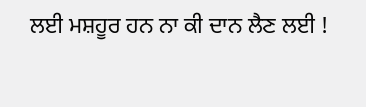ਲਈ ਮਸ਼ਹੂਰ ਹਨ ਨਾ ਕੀ ਦਾਨ ਲੈਣ ਲਈ !